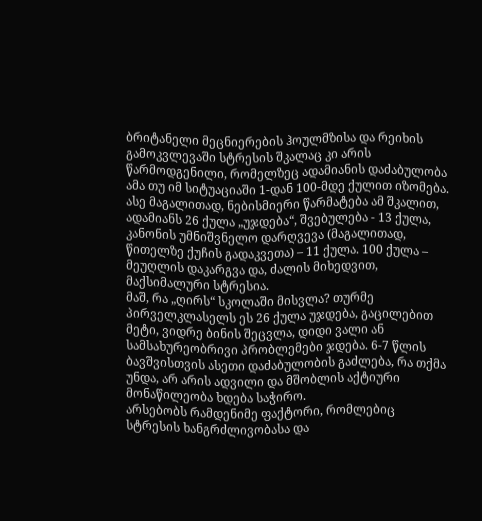ბრიტანელი მეცნიერების ჰოულმზისა და რეიხის გამოკვლევაში სტრესის შკალაც კი არის წარმოდგენილი, რომელზეც ადამიანის დაძაბულობა ამა თუ იმ სიტუაციაში 1-დან 100-მდე ქულით იზომება. ასე მაგალითად, ნებისმიერი წარმატება ამ შკალით, ადამიანს 26 ქულა „უჯდება“, შვებულება - 13 ქულა, კანონის უმნიშვნელო დარღვევა (მაგალითად, წითელზე ქუჩის გადაკვეთა) – 11 ქულა. 100 ქულა – მეუღლის დაკარგვა და, ძალის მიხედვით, მაქსიმალური სტრესია.
მაშ, რა „ღირს“ სკოლაში მისვლა? თურმე პირველკლასელს ეს 26 ქულა უჯდება, გაცილებით მეტი, ვიდრე ბინის შეცვლა, დიდი ვალი ან სამსახურეობრივი პრობლემები ჯდება. 6-7 წლის ბავშვისთვის ასეთი დაძაბულობის გაძლება, რა თქმა უნდა, არ არის ადვილი და მშობლის აქტიური მონაწილეობა ხდება საჭირო.
არსებობს რამდენიმე ფაქტორი, რომლებიც სტრესის ხანგრძლივობასა და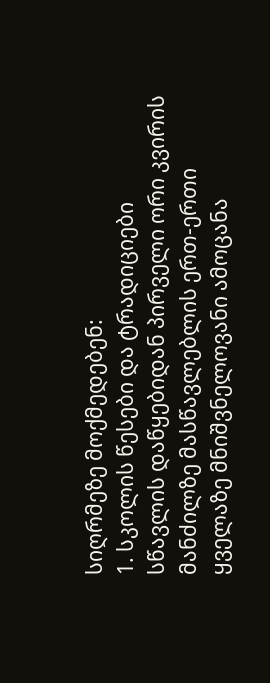სიღრმეზე მოქმედებენ:
1. სკოლის წესები და ტრადიციები
სწავლის დაწყებიდან პირველი ორი კვირის მანძილზე მასწავლებლის ერთ-ერთი ყველაზე მნიშვნელოვანი ამოცანა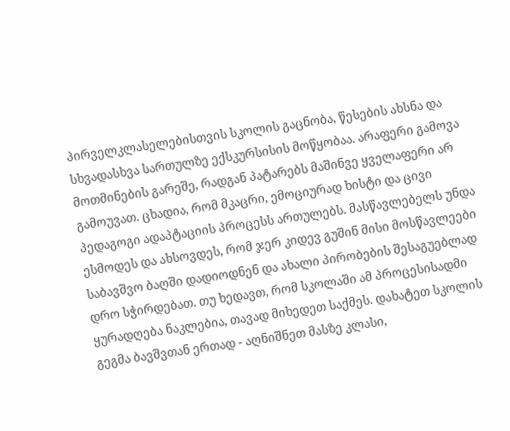პირველკლასელებისთვის სკოლის გაცნობა, წესების ახსნა და სხვადასხვა სართულზე ექსკურსისის მოწყობაა. არაფერი გამოვა მოთმინების გარეშე, რადგან პატარებს მაშინვე ყველაფერი არ გამოუვათ. ცხადია, რომ მკაცრი, ემოციურად ხისტი და ცივი პედაგოგი ადაპტაციის პროცესს ართულებს. მასწავლებელს უნდა ესმოდეს და ახსოვდეს, რომ ჯერ კიდევ გუშინ მისი მოსწავლეები საბავშვო ბაღში დადიოდნენ და ახალი პირობების შესაგუებლად დრო სჭირდებათ. თუ ხედავთ, რომ სკოლაში ამ პროცესისადმი ყურადღება ნაკლებია, თავად მიხედეთ საქმეს. დახატეთ სკოლის გეგმა ბავშვთან ერთად - აღნიშნეთ მასზე კლასი,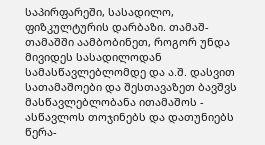საპირფარეში, სასადილო, ფიზკულტურის დარბაზი. თამაშ-თამაშში აამბობინეთ, როგორ უნდა მივიდეს სასადილოდან სამასწავლებლომდე და ა.შ. დასვით სათამაშოები და შესთავაზეთ ბავშვს მასწავლებლობანა ითამაშოს - ასწავლოს თოჯინებს და დათუნიებს წერა-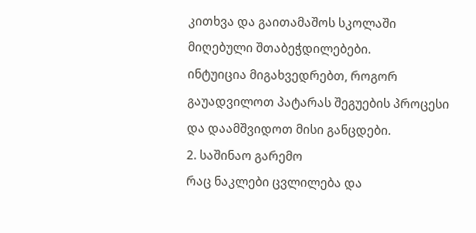კითხვა და გაითამაშოს სკოლაში მიღებული შთაბეჭდილებები.
ინტუიცია მიგახვედრებთ, როგორ გაუადვილოთ პატარას შეგუების პროცესი და დაამშვიდოთ მისი განცდები.
2. საშინაო გარემო
რაც ნაკლები ცვლილება და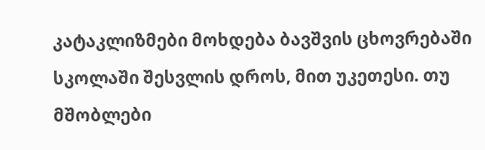კატაკლიზმები მოხდება ბავშვის ცხოვრებაში სკოლაში შესვლის დროს, მით უკეთესი. თუ მშობლები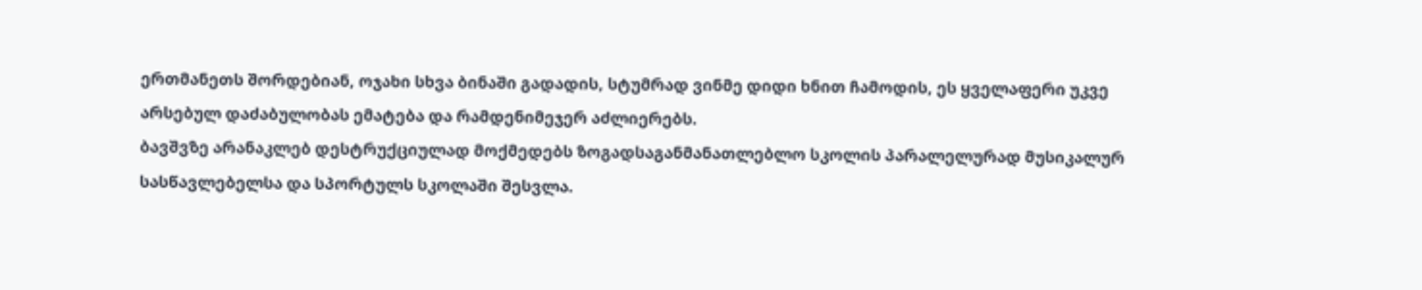ერთმანეთს შორდებიან, ოჯახი სხვა ბინაში გადადის, სტუმრად ვინმე დიდი ხნით ჩამოდის, ეს ყველაფერი უკვე არსებულ დაძაბულობას ემატება და რამდენიმეჯერ აძლიერებს.
ბავშვზე არანაკლებ დესტრუქციულად მოქმედებს ზოგადსაგანმანათლებლო სკოლის პარალელურად მუსიკალურ სასწავლებელსა და სპორტულს სკოლაში შესვლა.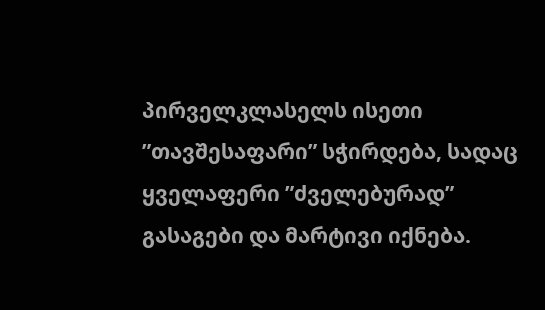პირველკლასელს ისეთი ”თავშესაფარი” სჭირდება, სადაც ყველაფერი ”ძველებურად” გასაგები და მარტივი იქნება.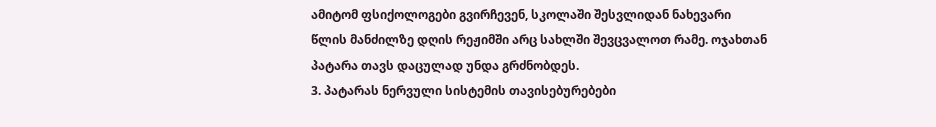ამიტომ ფსიქოლოგები გვირჩევენ, სკოლაში შესვლიდან ნახევარი წლის მანძილზე დღის რეჟიმში არც სახლში შევცვალოთ რამე. ოჯახთან პატარა თავს დაცულად უნდა გრძნობდეს.
3. პატარას ნერვული სისტემის თავისებურებები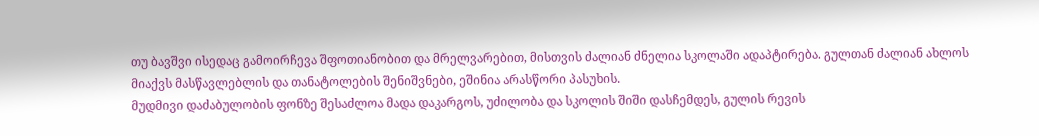თუ ბავშვი ისედაც გამოირჩევა შფოთიანობით და მრელვარებით, მისთვის ძალიან ძნელია სკოლაში ადაპტირება. გულთან ძალიან ახლოს მიაქვს მასწავლებლის და თანატოლების შენიშვნები, ეშინია არასწორი პასუხის.
მუდმივი დაძაბულობის ფონზე შესაძლოა მადა დაკარგოს, უძილობა და სკოლის შიში დასჩემდეს, გულის რევის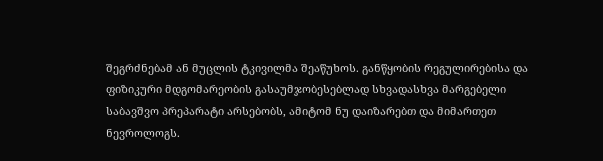შეგრძნებამ ან მუცლის ტკივილმა შეაწუხოს. განწყობის რეგულირებისა და ფიზიკური მდგომარეობის გასაუმჯობესებლად სხვადასხვა მარგებელი საბავშვო პრეპარატი არსებობს, ამიტომ ნუ დაიზარებთ და მიმართეთ ნევროლოგს.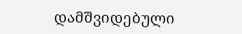დამშვიდებული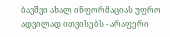ბავშვი ახალ ინფორმაციას უფრო ადვილად ითვისებს - არაფერი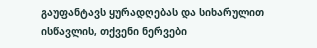გაუფანტავს ყურადღებას და სიხარულით ისწავლის, თქვენი ნერვები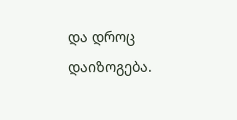და დროც დაიზოგება.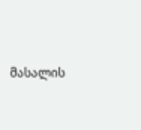მასალის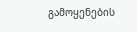გამოყენების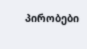პირობები